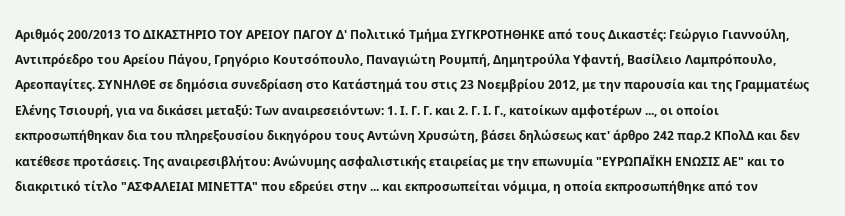Αριθμός 200/2013 ΤΟ ΔΙΚΑΣΤΗΡΙΟ ΤΟΥ ΑΡΕΙΟΥ ΠΑΓΟΥ Δ' Πολιτικό Τμήμα ΣΥΓΚΡΟΤΗΘΗΚΕ από τους Δικαστές: Γεώργιο Γιαννούλη, Αντιπρόεδρο του Αρείου Πάγου, Γρηγόριο Κουτσόπουλο, Παναγιώτη Ρουμπή, Δημητρούλα Υφαντή, Βασίλειο Λαμπρόπουλο, Αρεοπαγίτες. ΣΥΝΗΛΘΕ σε δημόσια συνεδρίαση στο Κατάστημά του στις 23 Νοεμβρίου 2012, με την παρουσία και της Γραμματέως Ελένης Τσιουρή, για να δικάσει μεταξύ: Των αναιρεσειόντων: 1. Ι. Γ. Γ. και 2. Γ. Ι. Γ., κατοίκων αμφοτέρων ..., οι οποίοι εκπροσωπήθηκαν δια του πληρεξουσίου δικηγόρου τους Αντώνη Χρυσώτη, βάσει δηλώσεως κατ' άρθρο 242 παρ.2 ΚΠολΔ και δεν κατέθεσε προτάσεις. Της αναιρεσιβλήτου: Ανώνυμης ασφαλιστικής εταιρείας με την επωνυμία "ΕΥΡΩΠΑΪΚΗ ΕΝΩΣΙΣ ΑΕ" και το διακριτικό τίτλο "ΑΣΦΑΛΕΙΑΙ ΜΙΝΕΤΤΑ" που εδρεύει στην ... και εκπροσωπείται νόμιμα, η οποία εκπροσωπήθηκε από τον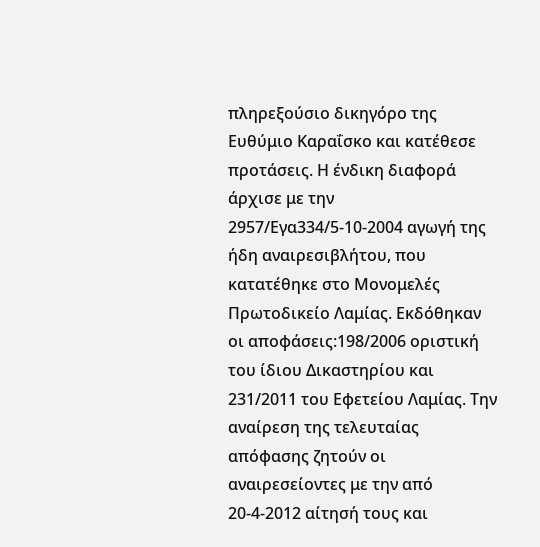πληρεξούσιο δικηγόρο της Ευθύμιο Καραΐσκο και κατέθεσε προτάσεις. Η ένδικη διαφορά άρχισε με την 2957/Εγα334/5-10-2004 αγωγή της ήδη αναιρεσιβλήτου, που κατατέθηκε στο Μονομελές Πρωτοδικείο Λαμίας. Εκδόθηκαν οι αποφάσεις:198/2006 οριστική του ίδιου Δικαστηρίου και 231/2011 του Εφετείου Λαμίας. Την αναίρεση της τελευταίας απόφασης ζητούν οι αναιρεσείοντες με την από 20-4-2012 αίτησή τους και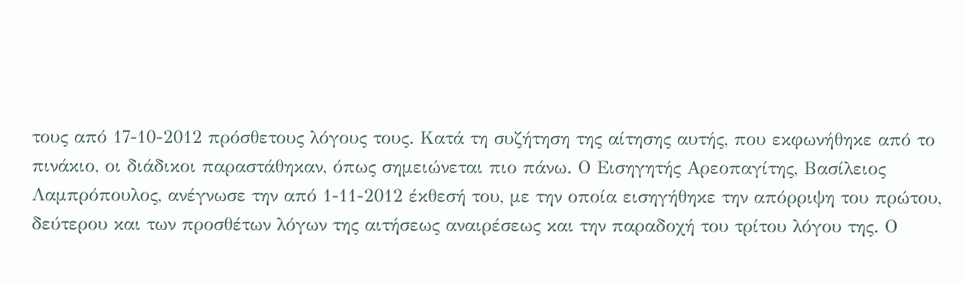τους από 17-10-2012 πρόσθετους λόγους τους. Κατά τη συζήτηση της αίτησης αυτής, που εκφωνήθηκε από το πινάκιο, οι διάδικοι παραστάθηκαν, όπως σημειώνεται πιο πάνω. Ο Εισηγητής Αρεοπαγίτης, Βασίλειος Λαμπρόπουλος, ανέγνωσε την από 1-11-2012 έκθεσή του, με την οποία εισηγήθηκε την απόρριψη του πρώτου, δεύτερου και των προσθέτων λόγων της αιτήσεως αναιρέσεως και την παραδοχή του τρίτου λόγου της. Ο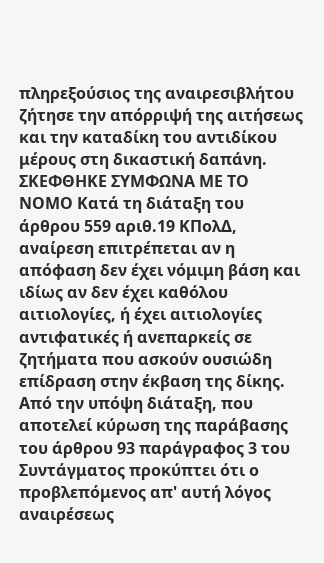πληρεξούσιος της αναιρεσιβλήτου ζήτησε την απόρριψή της αιτήσεως και την καταδίκη του αντιδίκου μέρους στη δικαστική δαπάνη. ΣΚΕΦΘΗΚΕ ΣΥΜΦΩΝΑ ΜΕ ΤΟ ΝΟΜΟ Κατά τη διάταξη του άρθρου 559 αριθ.19 ΚΠολΔ, αναίρεση επιτρέπεται αν η απόφαση δεν έχει νόμιμη βάση και ιδίως αν δεν έχει καθόλου αιτιολογίες, ή έχει αιτιολογίες αντιφατικές ή ανεπαρκείς σε ζητήματα που ασκούν ουσιώδη επίδραση στην έκβαση της δίκης. Από την υπόψη διάταξη, που αποτελεί κύρωση της παράβασης του άρθρου 93 παράγραφος 3 του Συντάγματος προκύπτει ότι ο προβλεπόμενος απ' αυτή λόγος αναιρέσεως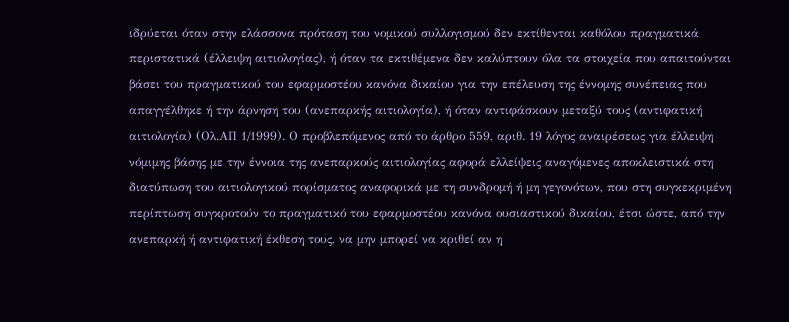ιδρύεται όταν στην ελάσσονα πρόταση του νομικού συλλογισμού δεν εκτίθενται καθόλου πραγματικά περιστατικά (έλλειψη αιτιολογίας), ή όταν τα εκτιθέμενα δεν καλύπτουν όλα τα στοιχεία που απαιτούνται βάσει του πραγματικού του εφαρμοστέου κανόνα δικαίου για την επέλευση της έννομης συνέπειας που απαγγέλθηκε ή την άρνηση του (ανεπαρκής αιτιολογία), ή όταν αντιφάσκουν μεταξύ τους (αντιφατική αιτιολογία) (Ολ.ΑΠ 1/1999). Ο προβλεπόμενος από το άρθρο 559, αριθ. 19 λόγος αναιρέσεως για έλλειψη νόμιμης βάσης με την έννοια της ανεπαρκούς αιτιολογίας αφορά ελλείψεις αναγόμενες αποκλειστικά στη διατύπωση του αιτιολογικού πορίσματος αναφορικά με τη συνδρομή ή μη γεγονότων, που στη συγκεκριμένη περίπτωση συγκροτούν το πραγματικό του εφαρμοστέου κανόνα ουσιαστικού δικαίου, έτσι ώστε, από την ανεπαρκή ή αντιφατική έκθεση τους, να μην μπορεί να κριθεί αν η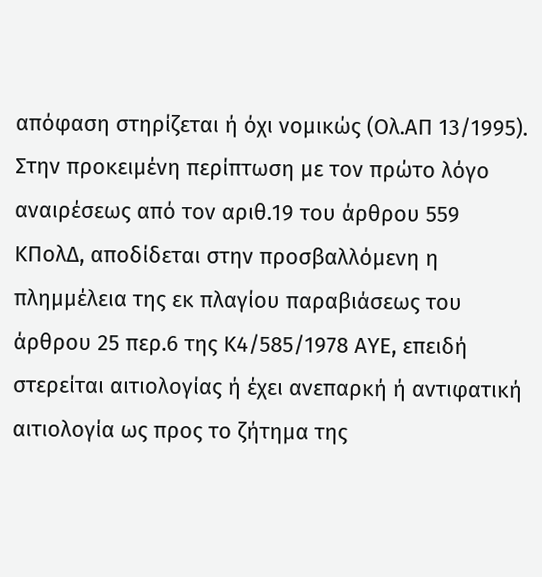απόφαση στηρίζεται ή όχι νομικώς (Ολ.ΑΠ 13/1995). Στην προκειμένη περίπτωση με τον πρώτο λόγο αναιρέσεως από τον αριθ.19 του άρθρου 559 ΚΠολΔ, αποδίδεται στην προσβαλλόμενη η πλημμέλεια της εκ πλαγίου παραβιάσεως του άρθρου 25 περ.6 της Κ4/585/1978 ΑΥΕ, επειδή στερείται αιτιολογίας ή έχει ανεπαρκή ή αντιφατική αιτιολογία ως προς το ζήτημα της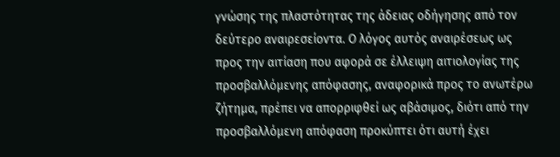γνώσης της πλαστότητας της άδειας οδήγησης από τον δεύτερο αναιρεσείοντα. Ο λόγος αυτός αναιρέσεως ως προς την αιτίαση που αφορά σε έλλειψη αιτιολογίας της προσβαλλόμενης απόφασης, αναφορικά προς το ανωτέρω ζήτημα, πρέπει να απορριφθεί ως αβάσιμος, διότι από την προσβαλλόμενη απόφαση προκύπτει ότι αυτή έχει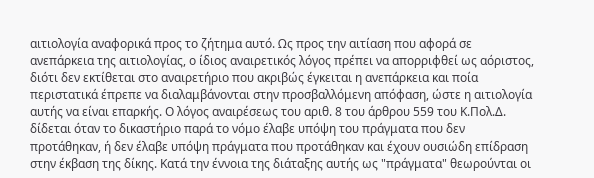αιτιολογία αναφορικά προς το ζήτημα αυτό. Ως προς την αιτίαση που αφορά σε ανεπάρκεια της αιτιολογίας, ο ίδιος αναιρετικός λόγος πρέπει να απορριφθεί ως αόριστος, διότι δεν εκτίθεται στο αναιρετήριο που ακριβώς έγκειται η ανεπάρκεια και ποία περιστατικά έπρεπε να διαλαμβάνονται στην προσβαλλόμενη απόφαση, ώστε η αιτιολογία αυτής να είναι επαρκής. Ο λόγος αναιρέσεως του αριθ. 8 του άρθρου 559 του Κ.Πολ.Δ. δίδεται όταν το δικαστήριο παρά το νόμο έλαβε υπόψη του πράγματα που δεν προτάθηκαν, ή δεν έλαβε υπόψη πράγματα που προτάθηκαν και έχουν ουσιώδη επίδραση στην έκβαση της δίκης. Κατά την έννοια της διάταξης αυτής ως "πράγματα" θεωρούνται οι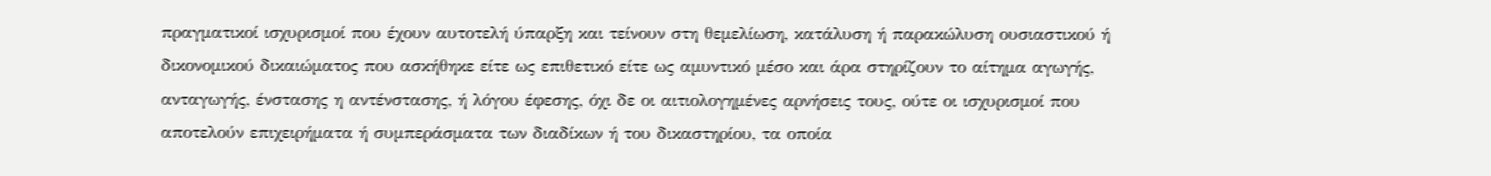πραγματικοί ισχυρισμοί που έχουν αυτοτελή ύπαρξη και τείνουν στη θεμελίωση, κατάλυση ή παρακώλυση ουσιαστικού ή δικονομικού δικαιώματος που ασκήθηκε είτε ως επιθετικό είτε ως αμυντικό μέσο και άρα στηρίζουν το αίτημα αγωγής, ανταγωγής, ένστασης η αντένστασης, ή λόγου έφεσης, όχι δε οι αιτιολογημένες αρνήσεις τους, ούτε οι ισχυρισμοί που αποτελούν επιχειρήματα ή συμπεράσματα των διαδίκων ή του δικαστηρίου, τα οποία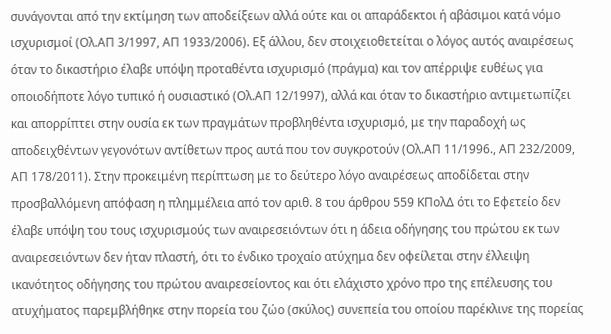συνάγονται από την εκτίμηση των αποδείξεων αλλά ούτε και οι απαράδεκτοι ή αβάσιμοι κατά νόμο ισχυρισμοί (Ολ.ΑΠ 3/1997, ΑΠ 1933/2006). Εξ άλλου, δεν στοιχειοθετείται ο λόγος αυτός αναιρέσεως όταν το δικαστήριο έλαβε υπόψη προταθέντα ισχυρισμό (πράγμα) και τον απέρριψε ευθέως για οποιοδήποτε λόγο τυπικό ή ουσιαστικό (Ολ.ΑΠ 12/1997), αλλά και όταν το δικαστήριο αντιμετωπίζει και απορρίπτει στην ουσία εκ των πραγμάτων προβληθέντα ισχυρισμό, με την παραδοχή ως αποδειχθέντων γεγονότων αντίθετων προς αυτά που τον συγκροτούν (Ολ.ΑΠ 11/1996., ΑΠ 232/2009, ΑΠ 178/2011). Στην προκειμένη περίπτωση με το δεύτερο λόγο αναιρέσεως αποδίδεται στην προσβαλλόμενη απόφαση η πλημμέλεια από τον αριθ. 8 του άρθρου 559 ΚΠολΔ ότι το Εφετείο δεν έλαβε υπόψη του τους ισχυρισμούς των αναιρεσειόντων ότι η άδεια οδήγησης του πρώτου εκ των αναιρεσειόντων δεν ήταν πλαστή, ότι το ένδικο τροχαίο ατύχημα δεν οφείλεται στην έλλειψη ικανότητος οδήγησης του πρώτου αναιρεσείοντος και ότι ελάχιστο χρόνο προ της επέλευσης του ατυχήματος παρεμβλήθηκε στην πορεία του ζώο (σκύλος) συνεπεία του οποίου παρέκλινε της πορείας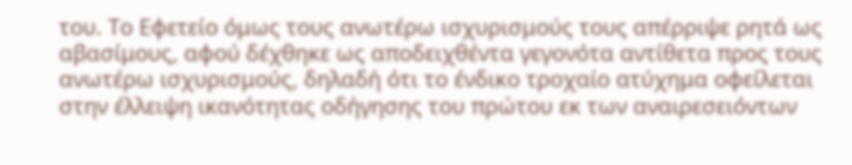του. Το Εφετείο όμως τους ανωτέρω ισχυρισμούς τους απέρριψε ρητά ως αβασίμους, αφού δέχθηκε ως αποδειχθέντα γεγονότα αντίθετα προς τους ανωτέρω ισχυρισμούς, δηλαδή ότι το ένδικο τροχαίο ατύχημα οφείλεται στην έλλειψη ικανότητας οδήγησης του πρώτου εκ των αναιρεσειόντων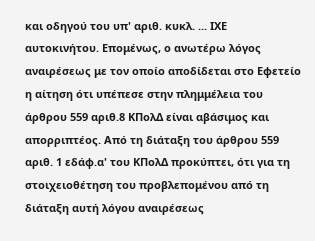και οδηγού του υπ' αριθ. κυκλ. ... ΙΧΕ αυτοκινήτου. Επομένως, ο ανωτέρω λόγος αναιρέσεως με τον οποίο αποδίδεται στο Εφετείο η αίτηση ότι υπέπεσε στην πλημμέλεια του άρθρου 559 αριθ.8 ΚΠολΔ είναι αβάσιμος και απορριπτέος. Από τη διάταξη του άρθρου 559 αριθ. 1 εδάφ.α' του ΚΠολΔ προκύπτει, ότι για τη στοιχειοθέτηση του προβλεπομένου από τη διάταξη αυτή λόγου αναιρέσεως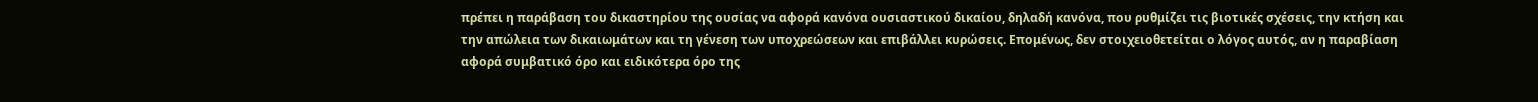πρέπει η παράβαση του δικαστηρίου της ουσίας να αφορά κανόνα ουσιαστικού δικαίου, δηλαδή κανόνα, που ρυθμίζει τις βιοτικές σχέσεις, την κτήση και την απώλεια των δικαιωμάτων και τη γένεση των υποχρεώσεων και επιβάλλει κυρώσεις. Επομένως, δεν στοιχειοθετείται ο λόγος αυτός, αν η παραβίαση αφορά συμβατικό όρο και ειδικότερα όρο της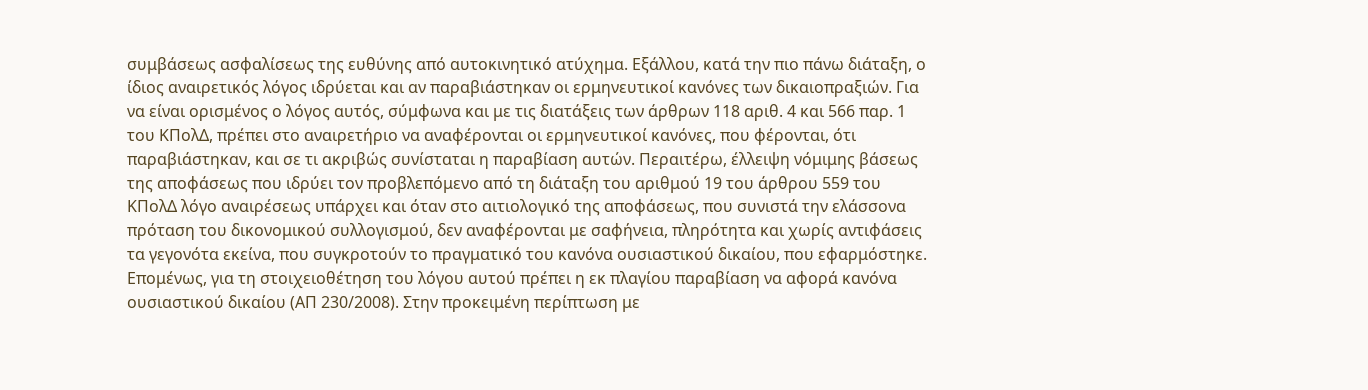συμβάσεως ασφαλίσεως της ευθύνης από αυτοκινητικό ατύχημα. Εξάλλου, κατά την πιο πάνω διάταξη, ο ίδιος αναιρετικός λόγος ιδρύεται και αν παραβιάστηκαν οι ερμηνευτικοί κανόνες των δικαιοπραξιών. Για να είναι ορισμένος ο λόγος αυτός, σύμφωνα και με τις διατάξεις των άρθρων 118 αριθ. 4 και 566 παρ. 1 του ΚΠολΔ, πρέπει στο αναιρετήριο να αναφέρονται οι ερμηνευτικοί κανόνες, που φέρονται, ότι παραβιάστηκαν, και σε τι ακριβώς συνίσταται η παραβίαση αυτών. Περαιτέρω, έλλειψη νόμιμης βάσεως της αποφάσεως που ιδρύει τον προβλεπόμενο από τη διάταξη του αριθμού 19 του άρθρου 559 του ΚΠολΔ λόγο αναιρέσεως υπάρχει και όταν στο αιτιολογικό της αποφάσεως, που συνιστά την ελάσσονα πρόταση του δικονομικού συλλογισμού, δεν αναφέρονται με σαφήνεια, πληρότητα και χωρίς αντιφάσεις τα γεγονότα εκείνα, που συγκροτούν το πραγματικό του κανόνα ουσιαστικού δικαίου, που εφαρμόστηκε. Επομένως, για τη στοιχειοθέτηση του λόγου αυτού πρέπει η εκ πλαγίου παραβίαση να αφορά κανόνα ουσιαστικού δικαίου (ΑΠ 230/2008). Στην προκειμένη περίπτωση με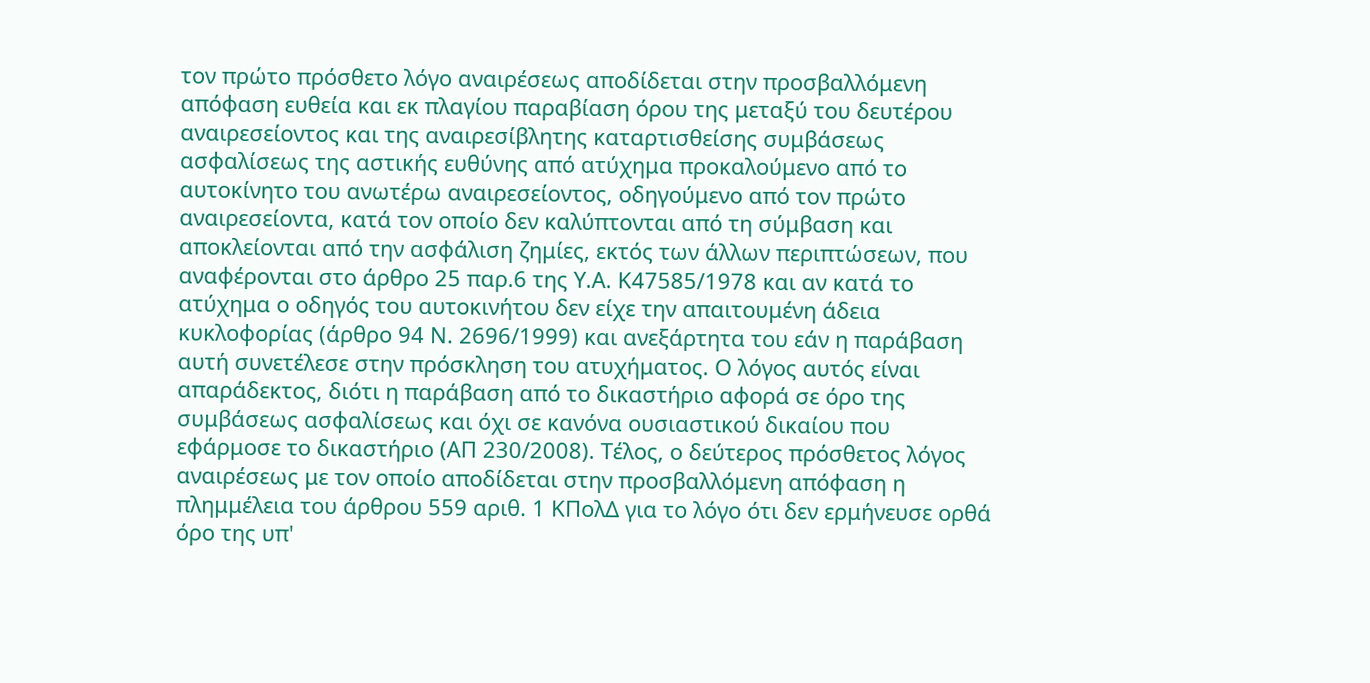τον πρώτο πρόσθετο λόγο αναιρέσεως αποδίδεται στην προσβαλλόμενη απόφαση ευθεία και εκ πλαγίου παραβίαση όρου της μεταξύ του δευτέρου αναιρεσείοντος και της αναιρεσίβλητης καταρτισθείσης συμβάσεως ασφαλίσεως της αστικής ευθύνης από ατύχημα προκαλούμενο από το αυτοκίνητο του ανωτέρω αναιρεσείοντος, οδηγούμενο από τον πρώτο αναιρεσείοντα, κατά τον οποίο δεν καλύπτονται από τη σύμβαση και αποκλείονται από την ασφάλιση ζημίες, εκτός των άλλων περιπτώσεων, που αναφέρονται στο άρθρο 25 παρ.6 της Υ.Α. Κ47585/1978 και αν κατά το ατύχημα ο οδηγός του αυτοκινήτου δεν είχε την απαιτουμένη άδεια κυκλοφορίας (άρθρο 94 Ν. 2696/1999) και ανεξάρτητα του εάν η παράβαση αυτή συνετέλεσε στην πρόσκληση του ατυχήματος. Ο λόγος αυτός είναι απαράδεκτος, διότι η παράβαση από το δικαστήριο αφορά σε όρο της συμβάσεως ασφαλίσεως και όχι σε κανόνα ουσιαστικού δικαίου που εφάρμοσε το δικαστήριο (ΑΠ 230/2008). Τέλος, ο δεύτερος πρόσθετος λόγος αναιρέσεως με τον οποίο αποδίδεται στην προσβαλλόμενη απόφαση η πλημμέλεια του άρθρου 559 αριθ. 1 ΚΠολΔ για το λόγο ότι δεν ερμήνευσε ορθά όρο της υπ'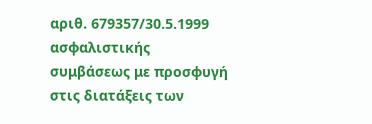αριθ. 679357/30.5.1999 ασφαλιστικής συμβάσεως με προσφυγή στις διατάξεις των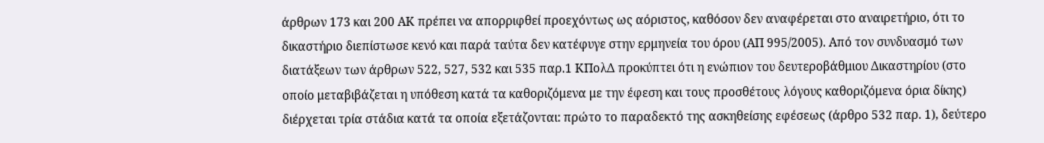άρθρων 173 και 200 ΑΚ πρέπει να απορριφθεί προεχόντως ως αόριστος, καθόσον δεν αναφέρεται στο αναιρετήριο, ότι το δικαστήριο διεπίστωσε κενό και παρά ταύτα δεν κατέφυγε στην ερμηνεία του όρου (ΑΠ 995/2005). Από τον συνδυασμό των διατάξεων των άρθρων 522, 527, 532 και 535 παρ.1 ΚΠολΔ προκύπτει ότι η ενώπιον του δευτεροβάθμιου Δικαστηρίου (στο οποίο μεταβιβάζεται η υπόθεση κατά τα καθοριζόμενα με την έφεση και τους προσθέτους λόγους καθοριζόμενα όρια δίκης) διέρχεται τρία στάδια κατά τα οποία εξετάζονται: πρώτο το παραδεκτό της ασκηθείσης εφέσεως (άρθρο 532 παρ. 1), δεύτερο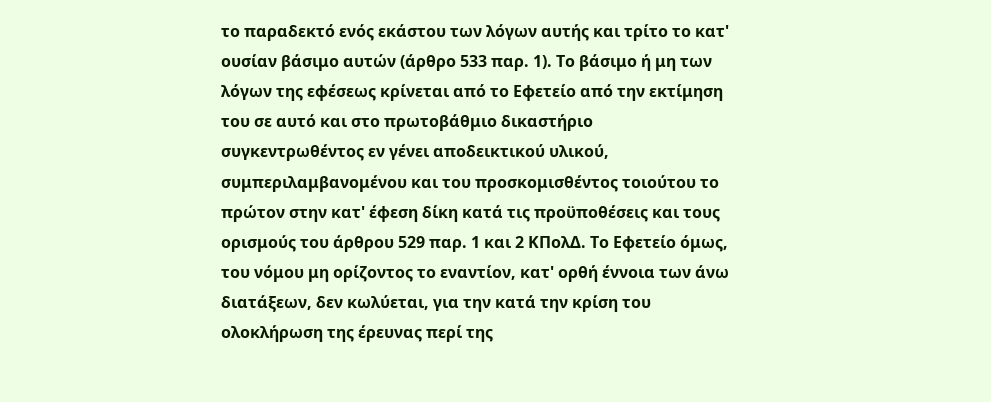το παραδεκτό ενός εκάστου των λόγων αυτής και τρίτο το κατ' ουσίαν βάσιμο αυτών (άρθρο 533 παρ. 1). Το βάσιμο ή μη των λόγων της εφέσεως κρίνεται από το Εφετείο από την εκτίμηση του σε αυτό και στο πρωτοβάθμιο δικαστήριο συγκεντρωθέντος εν γένει αποδεικτικού υλικού, συμπεριλαμβανομένου και του προσκομισθέντος τοιούτου το πρώτον στην κατ' έφεση δίκη κατά τις προϋποθέσεις και τους ορισμούς του άρθρου 529 παρ. 1 και 2 ΚΠολΔ. Το Εφετείο όμως, του νόμου μη ορίζοντος το εναντίον, κατ' ορθή έννοια των άνω διατάξεων, δεν κωλύεται, για την κατά την κρίση του ολοκλήρωση της έρευνας περί της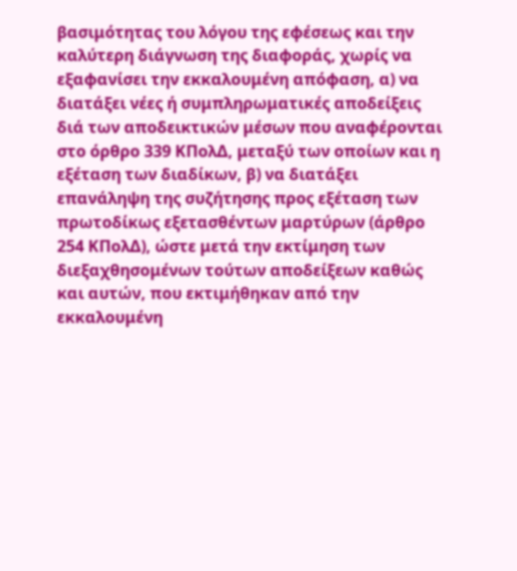βασιμότητας του λόγου της εφέσεως και την καλύτερη διάγνωση της διαφοράς, χωρίς να εξαφανίσει την εκκαλουμένη απόφαση, α) να διατάξει νέες ή συμπληρωματικές αποδείξεις διά των αποδεικτικών μέσων που αναφέρονται στο όρθρο 339 ΚΠολΔ, μεταξύ των οποίων και η εξέταση των διαδίκων, β) να διατάξει επανάληψη της συζήτησης προς εξέταση των πρωτοδίκως εξετασθέντων μαρτύρων (άρθρο 254 ΚΠολΔ), ώστε μετά την εκτίμηση των διεξαχθησομένων τούτων αποδείξεων καθώς και αυτών, που εκτιμήθηκαν από την εκκαλουμένη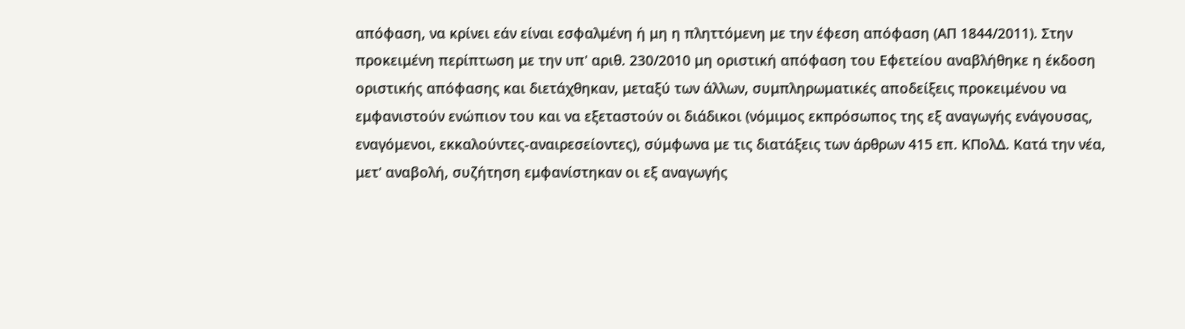απόφαση, να κρίνει εάν είναι εσφαλμένη ή μη η πληττόμενη με την έφεση απόφαση (ΑΠ 1844/2011). Στην προκειμένη περίπτωση με την υπ' αριθ. 230/2010 μη οριστική απόφαση του Εφετείου αναβλήθηκε η έκδοση οριστικής απόφασης και διετάχθηκαν, μεταξύ των άλλων, συμπληρωματικές αποδείξεις προκειμένου να εμφανιστούν ενώπιον του και να εξεταστούν οι διάδικοι (νόμιμος εκπρόσωπος της εξ αναγωγής ενάγουσας, εναγόμενοι, εκκαλούντες-αναιρεσείοντες), σύμφωνα με τις διατάξεις των άρθρων 415 επ. ΚΠολΔ. Κατά την νέα, μετ' αναβολή, συζήτηση εμφανίστηκαν οι εξ αναγωγής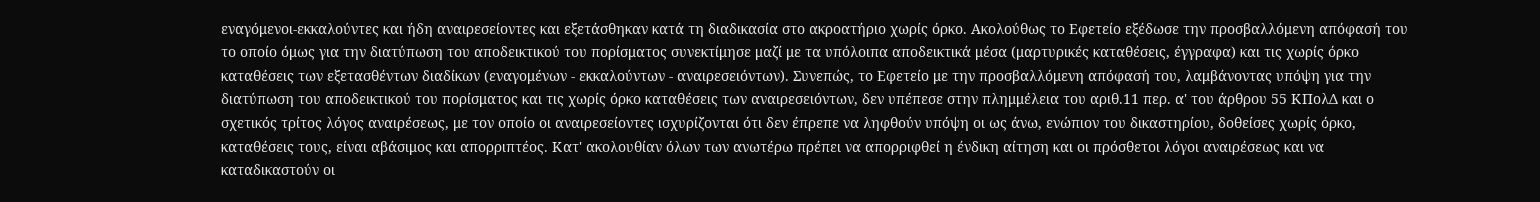εναγόμενοι-εκκαλούντες και ήδη αναιρεσείοντες και εξετάσθηκαν κατά τη διαδικασία στο ακροατήριο χωρίς όρκο. Ακολούθως το Εφετείο εξέδωσε την προσβαλλόμενη απόφασή του το οποίο όμως για την διατύπωση του αποδεικτικού του πορίσματος συνεκτίμησε μαζί με τα υπόλοιπα αποδεικτικά μέσα (μαρτυρικές καταθέσεις, έγγραφα) και τις χωρίς όρκο καταθέσεις των εξετασθέντων διαδίκων (εναγομένων - εκκαλούντων - αναιρεσειόντων). Συνεπώς, το Εφετείο με την προσβαλλόμενη απόφασή του, λαμβάνοντας υπόψη για την διατύπωση του αποδεικτικού του πορίσματος και τις χωρίς όρκο καταθέσεις των αναιρεσειόντων, δεν υπέπεσε στην πλημμέλεια του αριθ.11 περ. α' του άρθρου 55 ΚΠολΔ και ο σχετικός τρίτος λόγος αναιρέσεως, με τον οποίο οι αναιρεσείοντες ισχυρίζονται ότι δεν έπρεπε να ληφθούν υπόψη οι ως άνω, ενώπιον του δικαστηρίου, δοθείσες χωρίς όρκο, καταθέσεις τους, είναι αβάσιμος και απορριπτέος. Κατ' ακολουθίαν όλων των ανωτέρω πρέπει να απορριφθεί η ένδικη αίτηση και οι πρόσθετοι λόγοι αναιρέσεως και να καταδικαστούν οι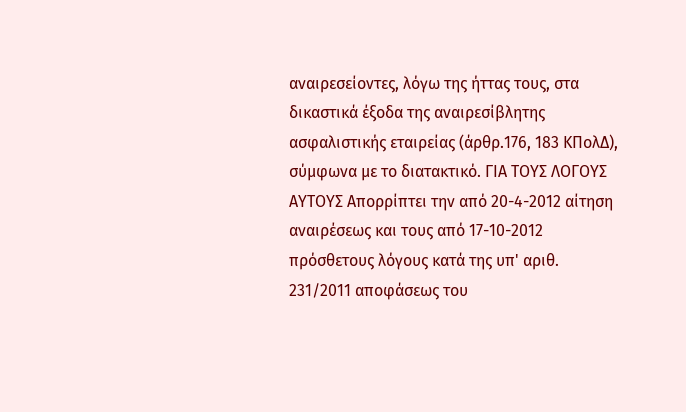αναιρεσείοντες, λόγω της ήττας τους, στα δικαστικά έξοδα της αναιρεσίβλητης ασφαλιστικής εταιρείας (άρθρ.176, 183 ΚΠολΔ), σύμφωνα με το διατακτικό. ΓΙΑ ΤΟΥΣ ΛΟΓΟΥΣ ΑΥΤΟΥΣ Απορρίπτει την από 20-4-2012 αίτηση αναιρέσεως και τους από 17-10-2012 πρόσθετους λόγους κατά της υπ' αριθ. 231/2011 αποφάσεως του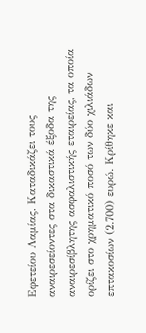Εφετείου Λαμίας. Καταδικάζει τους αναιρεσείοντες στα δικαστικά έξοδα της αναιρεσίβλητης ασφαλιστικής εταιρείας, τα οποία ορίζει στο χρηματικό ποσό των δύο χιλιάδων επτακοσίων (2.700) ευρώ. Κρίθηκε και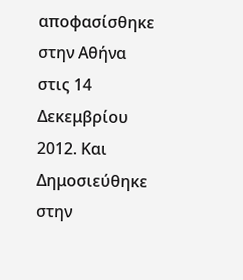αποφασίσθηκε στην Αθήνα στις 14 Δεκεμβρίου 2012. Και Δημοσιεύθηκε στην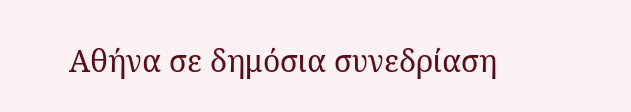Αθήνα σε δημόσια συνεδρίαση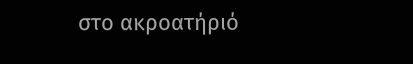στο ακροατήριό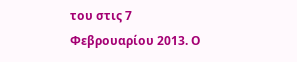του στις 7 Φεβρουαρίου 2013. Ο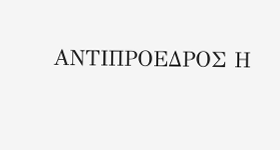ΑΝΤΙΠΡΟΕΔΡΟΣ Η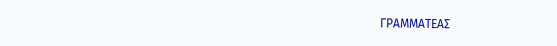ΓΡΑΜΜΑΤΕΑΣ